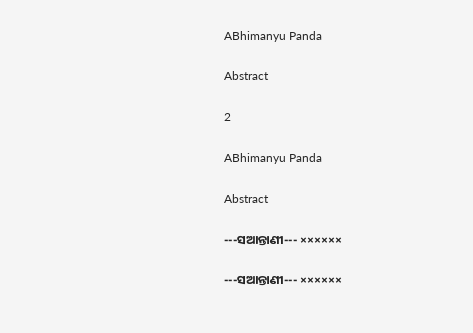ABhimanyu Panda

Abstract

2

ABhimanyu Panda

Abstract

---ସଆନ୍ତାଣୀ--- ××××××

---ସଆନ୍ତାଣୀ--- ××××××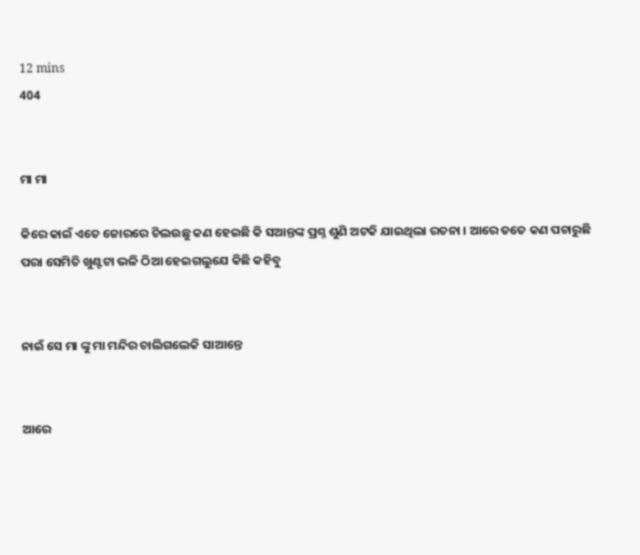12 mins
404


ମା ମା

କିରେ କାଇଁ ଏତେ ଜୋରରେ ଚିଲଉଛୁ କଣ ହେଇଛି କି ସଆନ୍ତଙ୍କ ପ୍ରଶ୍ନ ଶୁଣି ଅଟକି ଯାଇଥିଲା ରତନା । ଆରେ ତତେ କଣ ପଚାରୁଛି ପରା ସେମିତି ଖୁଣ୍ଟଟା ଭଳି ଠିଆ ହେଇଗଲୁଯେ କିଛି କହିବୁ


ନାଇଁ ସେ ମା ଙ୍କୁ ମା ମନ୍ଦିର ଚାଲିଗଲେକି ସାଆନ୍ତେ


ଆରେ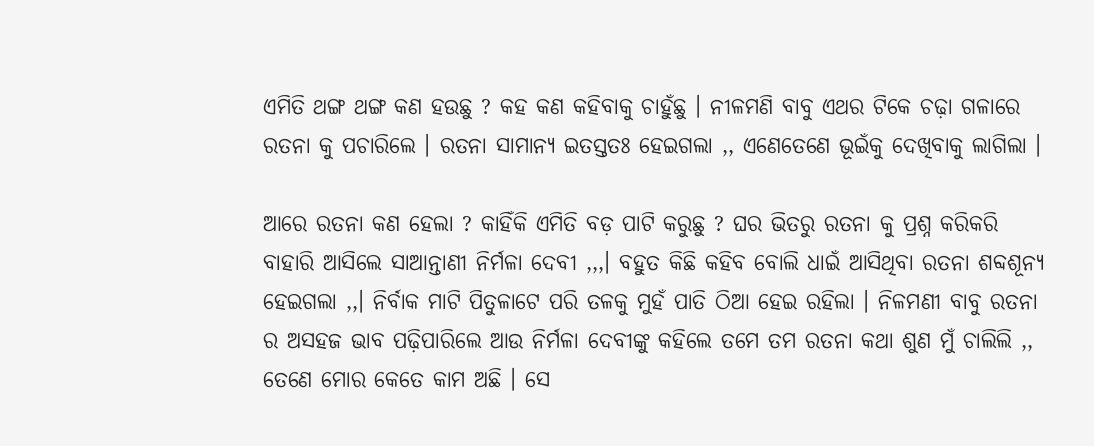ଏମିତି ଥଙ୍ଗ ଥଙ୍ଗ କଣ ହଉଛୁ ? କହ କଣ କହିବାକୁ ଚାହୁଁଛୁ । ନୀଳମଣି ବାବୁ ଏଥର ଟିକେ ଚଢ଼ା ଗଳାରେ ରତନା କୁ ପଚାରିଲେ । ରତନା ସାମାନ୍ୟ ଇତସ୍ତତଃ ହେଇଗଲା ,, ଏଣେତେଣେ ଭୂଇଁକୁ ଦେଖିବାକୁ ଲାଗିଲା ।

ଆରେ ରତନା କଣ ହେଲା ? କାହିଁକି ଏମିତି ବଡ଼ ପାଟି କରୁଛୁ ? ଘର ଭିତରୁ ରତନା କୁ ପ୍ରଶ୍ନ କରିକରି ବାହାରି ଆସିଲେ ସାଆନ୍ତାଣୀ ନିର୍ମଳା ଦେବୀ ,,,। ବହୁତ କିଛି କହିବ ବୋଲି ଧାଇଁ ଆସିଥିବା ରତନା ଶବ୍ଦଶୂନ୍ୟ ହେଇଗଲା ,,। ନିର୍ବାକ ମାଟି ପିତୁଳାଟେ ପରି ତଳକୁ ମୁହଁ ପାତି ଠିଆ ହେଇ ରହିଲା । ନିଳମଣୀ ବାବୁ ରତନା ର ଅସହଜ ଭାବ ପଢ଼ିପାରିଲେ ଆଉ ନିର୍ମଳା ଦେବୀଙ୍କୁ କହିଲେ ତମେ ତମ ରତନା କଥା ଶୁଣ ମୁଁ ଚାଲିଲି ,, ତେଣେ ମୋର କେତେ କାମ ଅଛି । ସେ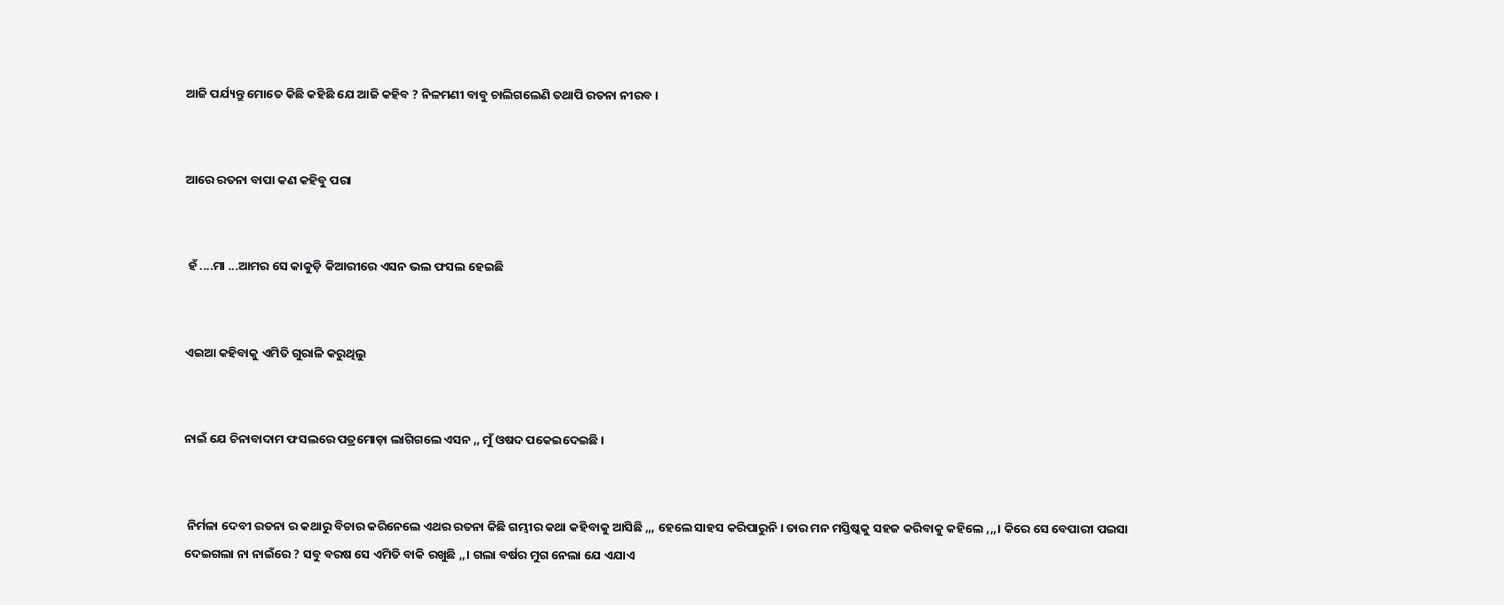ଆଜି ପର୍ଯ୍ୟନ୍ତୁ ମୋତେ କିଛି କହିଛି ଯେ ଆଜି କହିବ ? ନିଳମଣୀ ବାବୁ ଚାଲିଗଲେଣି ତଥାପି ରତନା ନୀରବ ।


ଆରେ ରତନା ବାପା କଣ କହିବୁ ପରା


 ହଁ ....ମା ...ଆମର ସେ କାକୁଡ଼ି କିଆରୀରେ ଏସନ ଭଲ ଫସଲ ହେଇଛି


ଏଇଆ କହିବାକୁ ଏମିତି ଗୁରାଳି କରୁଥିଲୁ


ନାଇଁ ଯେ ଚିନାବାଦାମ ଫସଲରେ ପତ୍ରମୋଡ଼ା ଲାଗିଗଲେ ଏସନ ,, ମୁଁ ଓଷଦ ପକେଇଦେଇଛି ।


 ନିର୍ମଳା ଦେବୀ ରତନା ର କଥାରୁ ବିଚାର କରିନେଲେ ଏଥର ରତନା କିଛି ଗମ୍ଭୀର କଥା କହିବାକୁ ଆସିଛି ,,, ହେଲେ ସାହସ କରିପାରୁନି । ତାର ମନ ମସ୍ତିଷ୍କକୁ ସହଜ କରିବାକୁ କହିଲେ ,,,। କିରେ ସେ ବେପାରୀ ପଇସା ଦେଇଗଲା ନା ନାଇଁରେ ? ସବୁ ବରଷ ସେ ଏମିତି ବାକି ରଖୁଛି ,,। ଗଲା ବର୍ଷର ମୁଗ ନେଲା ଯେ ଏଯାଏ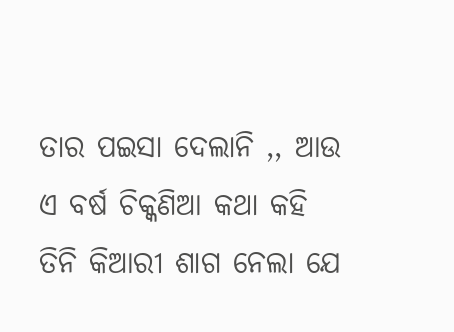ତାର ପଇସା ଦେଲାନି ,, ଆଉ ଏ ବର୍ଷ ଚିକ୍କଣିଆ କଥା କହି ତିନି କିଆରୀ ଶାଗ ନେଲା ଯେ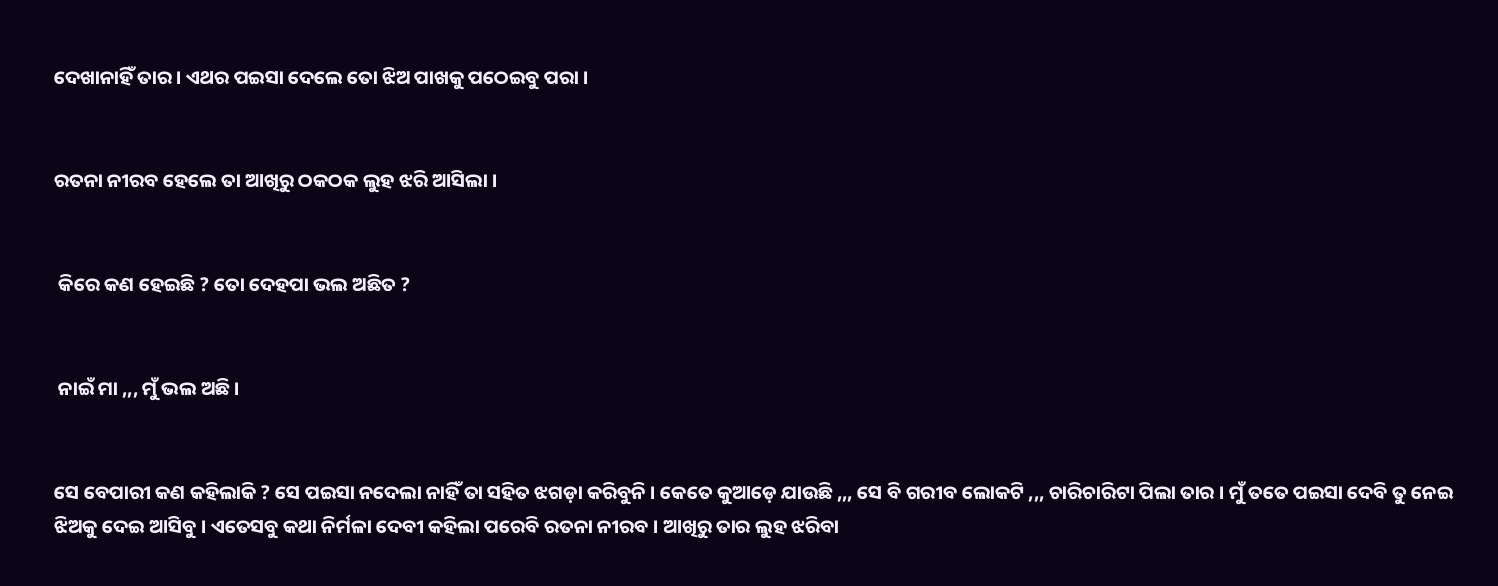ଦେଖାନାହିଁ ତାର । ଏଥର ପଇସା ଦେଲେ ତୋ ଝିଅ ପାଖକୁ ପଠେଇବୁ ପରା ।


ରତନା ନୀରବ ହେଲେ ତା ଆଖିରୁ ଠକଠକ ଲୁହ ଝରି ଆସିଲା ।


 କିରେ କଣ ହେଇଛି ? ତୋ ଦେହପା ଭଲ ଅଛିତ ?


 ନାଇଁ ମା ,,, ମୁଁ ଭଲ ଅଛି ।


ସେ ବେପାରୀ କଣ କହିଲାକି ? ସେ ପଇସା ନଦେଲା ନାହିଁ ତା ସହିତ ଝଗଡ଼ା କରିବୁନି । କେତେ କୁଆଡ଼େ ଯାଉଛି ,,, ସେ ବି ଗରୀବ ଲୋକଟି ,,, ଚାରିଚାରିଟା ପିଲା ତାର । ମୁଁ ତତେ ପଇସା ଦେବି ତୁ ନେଇ ଝିଅକୁ ଦେଇ ଆସିବୁ । ଏତେସବୁ କଥା ନିର୍ମଳା ଦେବୀ କହିଲା ପରେବି ରତନା ନୀରବ । ଆଖିରୁ ତାର ଲୁହ ଝରିବା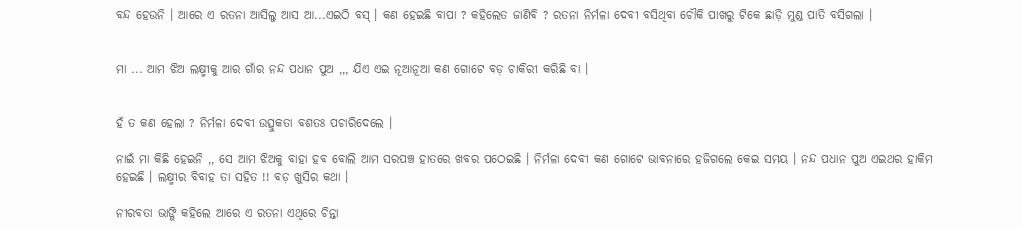ବନ୍ଦ ହେଉନି । ଆରେ ଏ ରତନା ଆସିଲୁ ଆସ ଆ...ଏଇଠି ବସ୍ । କଣ ହେଇଛି ବାପା ? କହିଲେତ ଜାଣିବି ? ରତନା ନିର୍ମଳା ଦେବୀ ବସିଥିବା ଚୌକି ପାଖରୁ ଟିକେ ଛାଡ଼ି ମୁଣ୍ଡ ପାତି ବସିଗଲା ।


ମା ... ଆମ ଝିଅ ଲକ୍ଷ୍ମୀକୁ ଆର ଗାଁର ନନ୍ଦ ପଧାନ ପୁଅ ,,, ଯିଏ ଏଇ ନୂଆନୂଆ କଣ ଗୋଟେ ବଡ଼ ଚାକିରୀ କରିଛି ବା ।


ହଁ ତ କଣ ହେଲା ? ନିର୍ମଳା ଦେବୀ ଉତ୍ସୁକତା ବଶତଃ ପଚାରିଦେଲେ ।

ନାଇଁ ମା କିଛି ହେଇନି ,, ସେ ଆମ ଝିଅକୁ ବାହା ହବ ବୋଲି ଆମ ସରପଞ୍ଚ ହାତରେ ଖବର ପଠେଇଛି । ନିର୍ମଳା ଦେବୀ କଣ ଗୋଟେ ଭାବନାରେ ହଜିଗଲେ କେଇ ସମୟ । ନନ୍ଦ ପଧାନ ପୁଅ ଏଇଥର ହାକିମ ହେଇଛି । ଲକ୍ଷ୍ମୀର ବିବାହ ତା ସହିତ !! ବଡ଼ ଖୁସିର କଥା ।

ନୀରବତା ଭାଙ୍ଗି କହିଲେ ଆରେ ଏ ରତନା ଏଥିରେ ଚିନ୍ତା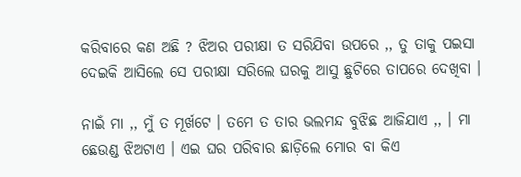କରିବାରେ କଣ ଅଛି ? ଝିଅର ପରୀକ୍ଷା ତ ସରିଯିବା ଉପରେ ,, ତୁ ତାକୁ ପଇସା ଦେଇକି ଆସିଲେ ସେ ପରୀକ୍ଷା ସରିଲେ ଘରକୁ ଆସୁ ଛୁଟିରେ ତାପରେ ଦେଖିବା ।

ନାଇଁ ମା ,, ମୁଁ ତ ମୂର୍ଖଟେ । ତମେ ତ ତାର ଭଲମନ୍ଦ ବୁଝିଛ ଆଜିଯାଏ ,, । ମା ଛେଉଣ୍ଡ ଝିଅଟାଏ । ଏଇ ଘର ପରିବାର ଛାଡ଼ିଲେ ମୋର ବା କିଏ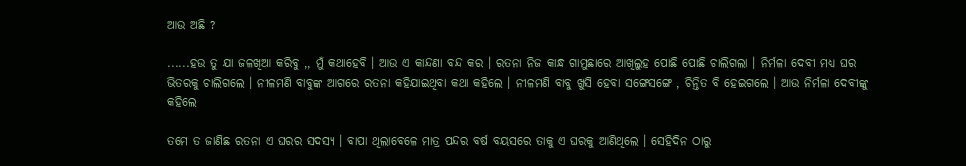ଆଉ ଅଛି ?

......ହଉ ତୁ ଯା ଜଳଖିଆ କରିବୁ ,, ମୁଁ କଥାହେବି । ଆଉ ଏ କାନ୍ଦଣା ବନ୍ଦ କର । ରତନା ନିଜ କାନ୍ଧ ଗାମୁଛାରେ ଆଖିଲୁହ ପୋଛି ପୋଛି ଚାଲିଗଲା । ନିର୍ମଳା ଦେବୀ ମଧ୍ୟ ଘର ଭିତରକୁ ଚାଲିଗଲେ । ନୀଳମଣି ବାବୁଙ୍କ ଆଗରେ ରତନା କହିଯାଇଥିବା କଥା କହିଲେ । ନୀଳମଣି ବାବୁ ଖୁସି ହେବା ସଙ୍ଗେସଙ୍ଗେ , ଚିନ୍ତିତ ବି ହେଇଗଲେ । ଆଉ ନିର୍ମଳା ଦେବୀଙ୍କୁ କହିଲେ

ତମେ ତ ଜାଣିଛ ରତନା ଏ ଘରର ସଦସ୍ୟ । ବାପା ଥିଲାବେଳେ ମାତ୍ର ପନ୍ଦର ବର୍ଷ ବୟସରେ ତାକୁ ଏ ଘରକୁ ଆଣିଥିଲେ । ସେହିଦିନ ଠାରୁ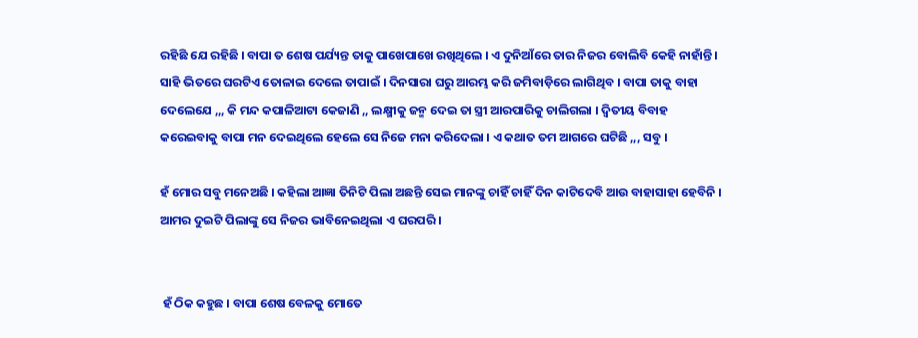ରହିଛି ଯେ ରହିଛି । ବାପା ତ ଶେଷ ପର୍ଯ୍ୟନ୍ତ ତାକୁ ପାଖେପାଖେ ରଖିଥିଲେ । ଏ ଦୁନିଆଁରେ ତାର ନିଜର ବୋଲିବି କେହି ନାହାଁନ୍ତି । ସାହି ଭିତରେ ଘରଟିଏ ତୋଳାଇ ଦେଲେ ତାପାଇଁ । ଦିନସାରା ଘରୁ ଆରମ୍ଭ କରି ଜମିବାଡ଼ିରେ ଲାଗିଥିବ । ବାପା ତାକୁ ବାହା ଦେଲେଯେ ,,, କି ମନ୍ଦ କପାଳିଆଟା କେଜାଣି ,, ଲକ୍ଷ୍ମୀକୁ ଜନ୍ମ ଦେଇ ତା ସ୍ତ୍ରୀ ଆରପାରିକୁ ଚାଲିଗଲା । ଦ୍ଵିତୀୟ ବିବାହ କରେଇବାକୁ ବାପା ମନ ଦେଇଥିଲେ ହେଲେ ସେ ନିଜେ ମନା କରିଦେଲା । ଏ କଥାତ ତମ ଆଗରେ ଘଟିଛି ,,, ସବୁ ।

ହଁ ମୋର ସବୁ ମନେଅଛି । କହିଲା ଆଜ୍ଞା ତିନିଟି ପିଲା ଅଛନ୍ତି ସେଇ ମାନଙ୍କୁ ଚାହିଁ ଚାହିଁ ଦିନ କାଟିଦେବି ଆଉ ବାହାସାହା ହେବିନି । ଆମର ଦୁଇଟି ପିଲାଙ୍କୁ ସେ ନିଜର ଭାବିନେଇଥିଲା ଏ ଘରପରି ।


 ହଁ ଠିକ କହୁଛ । ବାପା ଶେଷ ବେଳକୁ ମୋତେ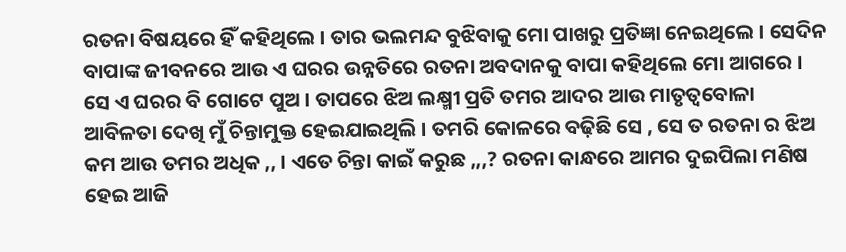ରତନା ବିଷୟରେ ହିଁ କହିଥିଲେ । ତାର ଭଲମନ୍ଦ ବୁଝିବାକୁ ମୋ ପାଖରୁ ପ୍ରତିଜ୍ଞା ନେଇଥିଲେ । ସେଦିନ ବାପାଙ୍କ ଜୀବନରେ ଆଉ ଏ ଘରର ଉନ୍ନତିରେ ରତନା ଅବଦାନକୁ ବାପା କହିଥିଲେ ମୋ ଆଗରେ । ସେ ଏ ଘରର ବି ଗୋଟେ ପୁଅ । ତାପରେ ଝିଅ ଲକ୍ଷ୍ମୀ ପ୍ରତି ତମର ଆଦର ଆଉ ମାତୃତ୍ୱବୋଳା ଆବିଳତା ଦେଖି ମୁଁ ଚିନ୍ତାମୁକ୍ତ ହେଇଯାଇଥିଲି । ତମରି କୋଳରେ ବଢ଼ିଛି ସେ , ସେ ତ ରତନା ର ଝିଅ କମ ଆଉ ତମର ଅଧିକ ,, । ଏତେ ଚିନ୍ତା କାଇଁ କରୁଛ ,,,? ରତନା କାନ୍ଧରେ ଆମର ଦୁଇପିଲା ମଣିଷ ହେଇ ଆଜି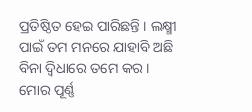ପ୍ରତିଷ୍ଠିତ ହେଇ ପାରିଛନ୍ତି । ଲକ୍ଷ୍ମୀ ପାଇଁ ତମ ମନରେ ଯାହାବି ଅଛି ବିନା ଦ୍ବିଧାରେ ତମେ କର । ମୋର ପୂର୍ଣ୍ଣ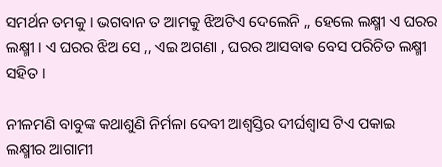ସମର୍ଥନ ତମକୁ । ଭଗବାନ ତ ଆମକୁ ଝିଅଟିଏ ଦେଲେନି ,, ହେଲେ ଲକ୍ଷ୍ମୀ ଏ ଘରର ଲକ୍ଷ୍ମୀ । ଏ ଘରର ଝିଅ ସେ ,, ଏଇ ଅଗଣା , ଘରର ଆସବାଵ ବେସ ପରିଚିତ ଲକ୍ଷ୍ମୀ ସହିତ ।

ନୀଳମଣି ବାବୁଙ୍କ କଥାଶୁଣି ନିର୍ମଳା ଦେବୀ ଆଶ୍ୱସ୍ତିର ଦୀର୍ଘଶ୍ଵାସ ଟିଏ ପକାଇ ଲକ୍ଷ୍ମୀର ଆଗାମୀ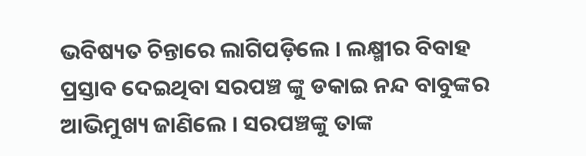ଭବିଷ୍ୟତ ଚିନ୍ତାରେ ଲାଗିପଡ଼ିଲେ । ଲକ୍ଷ୍ମୀର ବିବାହ ପ୍ରସ୍ତାବ ଦେଇଥିବା ସରପଞ୍ଚ ଙ୍କୁ ଡକାଇ ନନ୍ଦ ବାବୁଙ୍କର ଆଭିମୁଖ୍ୟ ଜାଣିଲେ । ସରପଞ୍ଚଙ୍କୁ ତାଙ୍କ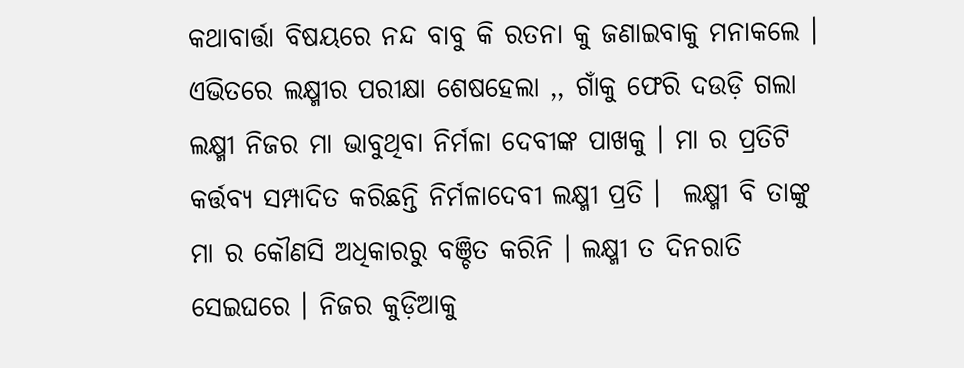କଥାବାର୍ତ୍ତା ବିଷୟରେ ନନ୍ଦ ବାବୁ କି ରତନା କୁ ଜଣାଇବାକୁ ମନାକଲେ । ଏଭିତରେ ଲକ୍ଷ୍ମୀର ପରୀକ୍ଷା ଶେଷହେଲା ,, ଗାଁକୁ ଫେରି ଦଉଡ଼ି ଗଲା ଲକ୍ଷ୍ମୀ ନିଜର ମା ଭାବୁଥିବା ନିର୍ମଳା ଦେବୀଙ୍କ ପାଖକୁ । ମା ର ପ୍ରତିଟି କର୍ତ୍ତବ୍ୟ ସମ୍ପାଦିତ କରିଛନ୍ତି ନିର୍ମଳାଦେବୀ ଲକ୍ଷ୍ମୀ ପ୍ରତି ।  ଲକ୍ଷ୍ମୀ ବି ତାଙ୍କୁ ମା ର କୌଣସି ଅଧିକାରରୁ ବଞ୍ଚିତ କରିନି । ଲକ୍ଷ୍ମୀ ତ ଦିନରାତି ସେଇଘରେ । ନିଜର କୁଡ଼ିଆକୁ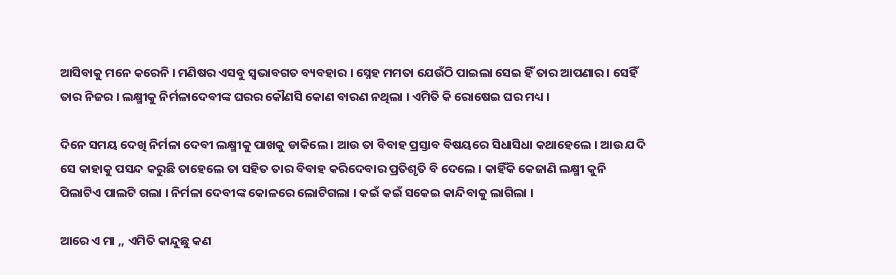ଆସିବାକୁ ମନେ କରେନି । ମଣିଷର ଏସବୁ ସ୍ୱଭାବଗତ ବ୍ୟବହାର । ସ୍ନେହ ମମତା ଯେଉଁଠି ପାଇଲା ସେଇ ହିଁ ତାର ଆପଣାର । ସେହିଁ ତାର ନିଜର । ଲକ୍ଷ୍ମୀକୁ ନିର୍ମଳାଦେବୀଙ୍କ ଘରର କୌଣସି କୋଣ ବାରଣ ନଥିଲା । ଏମିତି କି ରୋଷେଇ ଘର ମଧ୍ୟ ।

ଦିନେ ସମୟ ଦେଖି ନିର୍ମଳା ଦେବୀ ଲକ୍ଷ୍ମୀକୁ ପାଖକୁ ଡାକିଲେ । ଆଉ ତା ବିବାହ ପ୍ରସ୍ତାବ ବିଷୟରେ ସିଧାସିଧା କଥାହେଲେ । ଆଉ ଯଦି ସେ କାହାକୁ ପସନ୍ଦ କରୁଛି ତାହେଲେ ତା ସହିତ ତାର ବିବାହ କରିଦେବାର ପ୍ରତିଶୃତି ବି ଦେଲେ । କାହିଁକି କେଜାଣି ଲକ୍ଷ୍ମୀ କୁନି ପିଲାଟିଏ ପାଲଟି ଗଲା । ନିର୍ମଳା ଦେବୀଙ୍କ କୋଳରେ ଲୋଟିଗଲା । କଇଁ କଇଁ ସକେଇ କାନ୍ଦିବାକୁ ଲାଗିଲା ।

ଆରେ ଏ ମା ,, ଏମିତି କାନ୍ଦୁଛୁ କଣ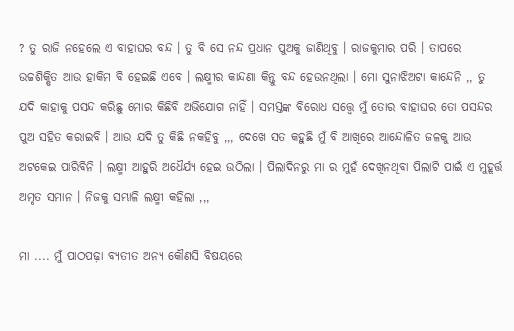? ତୁ ରାଜି ନହେଲେ ଏ ବାହାଘର ବନ୍ଦ । ତୁ ବି ସେ ନନ୍ଦ ପ୍ରଧାନ ପୁଅକୁ ଜାଣିଥିବୁ । ରାଜକୁମାର ପରି । ତାପରେ ଉଚ୍ଚଶିକ୍ଷିତ ଆଉ ହାକିମ ବି ହେଇଛି ଏବେ । ଲକ୍ଷ୍ମୀର କାନ୍ଦଣା କିନ୍ତୁ ବନ୍ଦ ହେଉନଥିଲା । ମୋ ସୁନାଝିଅଟା କାନ୍ଦେନି ,, ତୁ ଯଦି କାହାକୁ ପସନ୍ଦ କରିଛୁ ମୋର କିଛିବି ଅଭିଯୋଗ ନାହିଁ । ସମସ୍ତଙ୍କ ବିରୋଧ ସତ୍ତ୍ୱେ ମୁଁ ତୋର ବାହାଘର ତୋ ପସନ୍ଦର ପୁଅ ସହିତ କରାଇବି । ଆଉ ଯଦି ତୁ କିଛି ନକହିବୁ ,,, ଦେଖେ ସତ କହୁଛି ମୁଁ ବି ଆଖିରେ ଆନ୍ଦୋଳିତ ଜଳକୁ ଆଉ ଅଟକେଇ ପାରିବିନି । ଲକ୍ଷ୍ମୀ ଆହୁରି ଅଧୈର୍ଯ୍ୟ ହେଇ ଉଠିଲା । ପିଲାଦିନରୁ ମା ର ମୁହଁ ଦେଖିନଥିବା ପିଲାଟି ପାଇଁ ଏ ମୁହୂର୍ତ୍ତ ଅମୃତ ସମାନ । ନିଜକୁ ସମ୍ଭାଳି ଲକ୍ଷ୍ମୀ କହିଲା ,,,

ମା .... ମୁଁ ପାଠପଢ଼ା ବ୍ୟତୀତ ଅନ୍ୟ କୌଣସି ବିଷୟରେ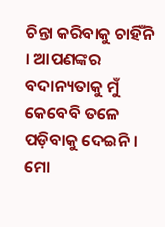ଚିନ୍ତା କରିବାକୁ ଚାହିଁନି । ଆପଣଙ୍କର ବଦାନ୍ୟତାକୁ ମୁଁ କେବେବି ତଳେ ପଡ଼ିବାକୁ ଦେଇନି । ମୋ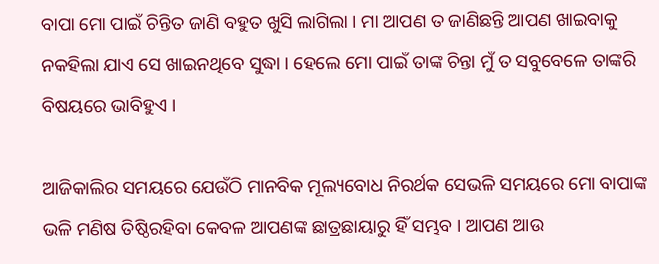ବାପା ମୋ ପାଇଁ ଚିନ୍ତିତ ଜାଣି ବହୁତ ଖୁସି ଲାଗିଲା । ମା ଆପଣ ତ ଜାଣିଛନ୍ତି ଆପଣ ଖାଇବାକୁ ନକହିଲା ଯାଏ ସେ ଖାଇନଥିବେ ସୁଦ୍ଧା । ହେଲେ ମୋ ପାଇଁ ତାଙ୍କ ଚିନ୍ତା ମୁଁ ତ ସବୁବେଳେ ତାଙ୍କରି ବିଷୟରେ ଭାବିହୁଏ ।

ଆଜିକାଲିର ସମୟରେ ଯେଉଁଠି ମାନବିକ ମୂଲ୍ୟବୋଧ ନିରର୍ଥକ ସେଭଳି ସମୟରେ ମୋ ବାପାଙ୍କ ଭଳି ମଣିଷ ତିଷ୍ଠିରହିବା କେବଳ ଆପଣଙ୍କ ଛାତ୍ରଛାୟାରୁ ହିଁ ସମ୍ଭବ । ଆପଣ ଆଉ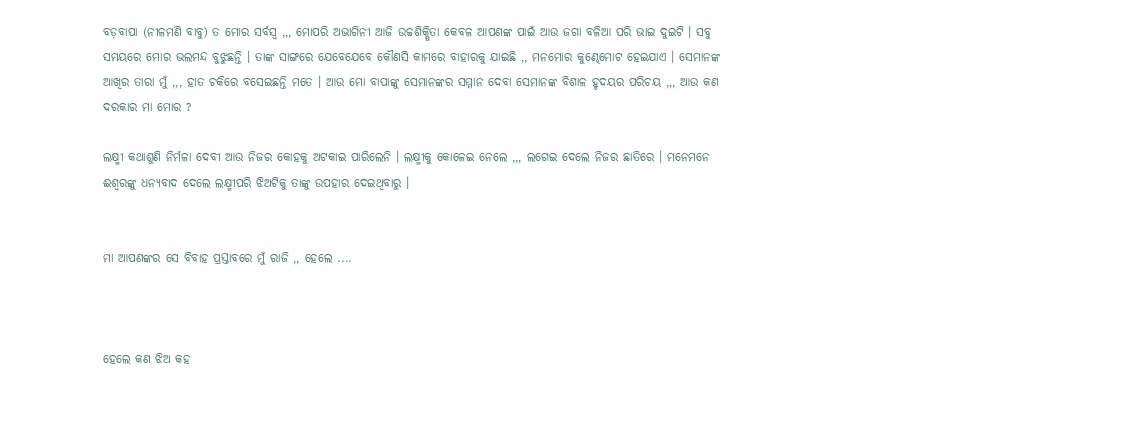ବଡ଼ବାପା (ନୀଳମଣି ବାବୁ) ତ ମୋର ସର୍ବସ୍ୱ ,,, ମୋପରି ଅଭାଗିନୀ ଆଜି ଉଚ୍ଚଶିକ୍ଷିତା କେବଳ ଆପଣଙ୍କ ପାଇଁ ଆଉ ଜଗା ବଳିଆ ପରି ଭାଇ ଦୁଇଟି । ସବୁ ସମୟରେ ମୋର ଭଲମନ୍ଦ ବୁଝୁଛନ୍ତି । ତାଙ୍କ ସାଙ୍ଗରେ ଯେବେଯେବେ କୌଣସି କାମରେ ବାହାରକୁ ଯାଇଛି ,, ମନମୋର କୁଣ୍ଢେମୋଟ ହେଇଯାଏ । ସେମାନଙ୍କ ଆଖିର ତାରା ମୁଁ ,,, ହାତ ଚକିରେ ବସେଇଛନ୍ତି ମତେ । ଆଉ ମୋ ବାପାଙ୍କୁ ସେମାନଙ୍କର ସମ୍ମାନ ଦେବା ସେମାନଙ୍କ ବିଶାଳ ହୃଦୟର ପରିଚୟ ,,, ଆଉ କଣ ଦରକାର ମା ମୋର ?

ଲକ୍ଷ୍ମୀ କଥାଶୁଣି ନିର୍ମଳା ଦେବୀ ଆଉ ନିଜର କୋହକୁ ଅଟକାଇ ପାରିଲେନି । ଲକ୍ଷ୍ମୀକୁ କୋଳେଇ ନେଲେ ,,, ଲଗେଇ ଦେଲେ ନିଜର ଛାତିରେ । ମନେମନେ ଈଶ୍ୱରଙ୍କୁ ଧନ୍ୟବାଦ ଦେଲେ ଲକ୍ଷ୍ମୀପରି ଝିଅଟିକୁ ତାଙ୍କୁ ଉପହାର ଦେଇଥିବାରୁ ।


ମା ଆପଣଙ୍କର ସେ ବିବାହ ପ୍ରସ୍ତାବରେ ମୁଁ ରାଜି ,, ହେଲେ ....



ହେଲେ କଣ ଝିଅ କହ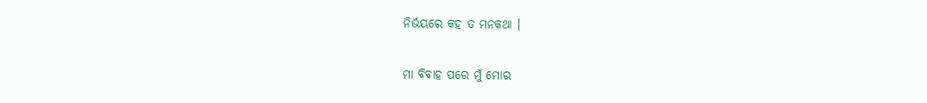ନିର୍ଭୟରେ କହ ତ ମନକଥା ।


ମା ବିବାହ ପରେ ମୁଁ ମୋର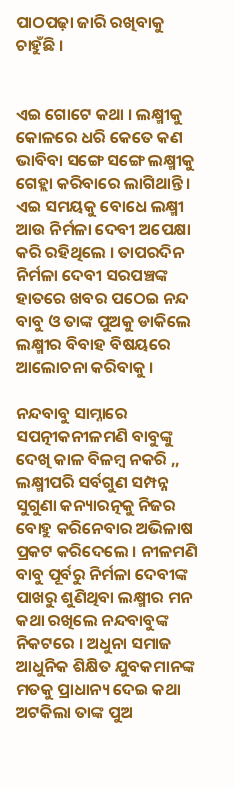ପାଠପଢ଼ା ଜାରି ରଖିବାକୁ ଚାହୁଁଛି ।


ଏଇ ଗୋଟେ କଥା । ଲକ୍ଷ୍ମୀକୁ କୋଳରେ ଧରି କେତେ କଣ ଭାବିବା ସଙ୍ଗେ ସଙ୍ଗେ ଲକ୍ଷ୍ମୀକୁ ଗେହ୍ଲା କରିବାରେ ଲାଗିଥାନ୍ତି । ଏଇ ସମୟକୁ ବୋଧେ ଲକ୍ଷ୍ମୀ ଆଉ ନିର୍ମଳା ଦେବୀ ଅପେକ୍ଷା କରି ରହିଥିଲେ । ତାପରଦିନ ନିର୍ମଳା ଦେବୀ ସରପଞ୍ଚଙ୍କ ହାତରେ ଖବର ପଠେଇ ନନ୍ଦ ବାବୁ ଓ ତାଙ୍କ ପୁଅକୁ ଡାକିଲେ ଲକ୍ଷ୍ମୀର ବିବାହ ବିଷୟରେ ଆଲୋଚନା କରିବାକୁ ।

ନନ୍ଦବାବୁ ସାମ୍ନାରେ ସପତ୍ନୀକନୀଳମଣି ବାବୁଙ୍କୁ ଦେଖି କାଳ ବିଳମ୍ବ ନକରି ,, ଲକ୍ଷ୍ମୀପରି ସର୍ବଗୁଣ ସମ୍ପନ୍ନ ସୁଗୁଣା କନ୍ୟାରତ୍ନକୁ ନିଜର ବୋହୁ କରିନେବାର ଅଭିଳାଷ ପ୍ରକଟ କରିଦେଲେ । ନୀଳମଣି ବାବୁ ପୂର୍ବରୁ ନିର୍ମଳା ଦେବୀଙ୍କ ପାଖରୁ ଶୁଣିଥିବା ଲକ୍ଷ୍ମୀର ମନ କଥା ରଖିଲେ ନନ୍ଦବାବୁଙ୍କ ନିକଟରେ । ଅଧୁନା ସମାଜ ଆଧୁନିକ ଶିକ୍ଷିତ ଯୁବକମାନଙ୍କ ମତକୁ ପ୍ରାଧାନ୍ୟ ଦେଇ କଥା ଅଟକିଲା ତାଙ୍କ ପୁଅ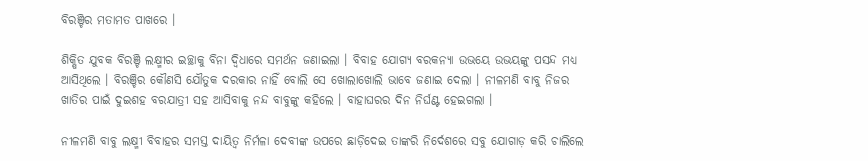ବିରଞ୍ଚିର ମତାମତ ପାଖରେ ।

ଶିକ୍ଷିତ ଯୁବକ ବିରଞ୍ଚି ଲକ୍ଷ୍ମୀର ଇଚ୍ଛାକୁ ବିନା ଦ୍ବିଧାରେ ସମର୍ଥନ ଜଣାଇଲା । ବିବାହ ଯୋଗ୍ୟ ବରକନ୍ୟା ଉଭୟେ ଉଭୟଙ୍କୁ ପସନ୍ଦ ମଧ୍ୟ ଆସିଥିଲେ । ବିରଞ୍ଚିର କୌଣସି ଯୌତୁକ ଦରକାର ନାହିଁ ବୋଲି ସେ ଖୋଲାଖୋଲି ଭାବେ ଜଣାଇ ଦେଲା । ନୀଳମଣି ବାବୁ ନିଜର ଖାତିର ପାଇଁ ଦୁଇଶହ ବରଯାତ୍ରୀ ସହ ଆସିବାକୁ ନନ୍ଦ ବାବୁଙ୍କୁ କହିଲେ । ବାହାଘରର ଦିନ ନିର୍ଘଣ୍ଟ ହେଇଗଲା ।

ନୀଳମଣି ବାବୁ ଲକ୍ଷ୍ମୀ ବିବାହର ସମସ୍ତ ଦାୟିତ୍ୱ ନିର୍ମଳା ଦେବୀଙ୍କ ଉପରେ ଛାଡ଼ିଦେଇ ତାଙ୍କରି ନିର୍ଦେଶରେ ସବୁ ଯୋଗାଡ଼ କରି ଚାଲିଲେ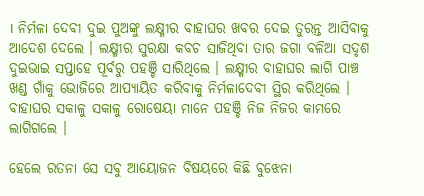। ନିର୍ମଳା ଦେବୀ ଦୁଇ ପୁଅଙ୍କୁ ଲକ୍ଷ୍ମୀର ବାହାଘର ଖବର ଦେଇ ତୁରନ୍ତ ଆସିବାକୁ ଆଦେଶ ଦେଲେ । ଲକ୍ଷ୍ମୀର ସୁରକ୍ଷା କବଚ ସାଜିଥିବା ତାର ଜଗା ବଳିଆ ସଦୃଶ ଦୁଇଭାଇ ସପ୍ତାହେ ପୂର୍ବରୁ ପହଞ୍ଚି ସାରିଥିଲେ । ଲକ୍ଷ୍ମୀର ବାହାଘର ଲାଗି ପାଞ୍ଚ ଖଣ୍ଡ ଗାଁକୁ ଭୋଜିରେ ଆପ୍ୟାୟିତ କରିବାକୁ ନିର୍ମଳାଦେବୀ ସ୍ଥିର କରିଥିଲେ । ବାହାଘର ସକାଳୁ ସକାଳୁ ରୋଷେୟା ମାନେ ପହଞ୍ଚି ନିଜ ନିଜର କାମରେ ଲାଗିଗଲେ ।

ହେଲେ ରତନା ସେ ସବୁ ଆୟୋଜନ ବିଷୟରେ କିଛି ବୁଝେନା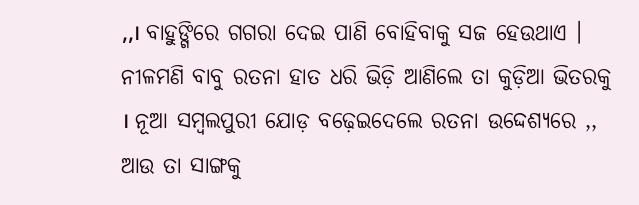,,। ବାହୁଙ୍ଗିରେ ଗଗରା ଦେଇ ପାଣି ବୋହିବାକୁ ସଜ ହେଉଥାଏ । ନୀଳମଣି ବାବୁ ରତନା ହାତ ଧରି ଭିଡ଼ି ଆଣିଲେ ତା କୁଡ଼ିଆ ଭିତରକୁ । ନୂଆ ସମ୍ବଲପୁରୀ ଯୋଡ଼ ବଢ଼େଇଦେଲେ ରତନା ଉଦ୍ଦେଶ୍ୟରେ ,, ଆଉ ତା ସାଙ୍ଗକୁ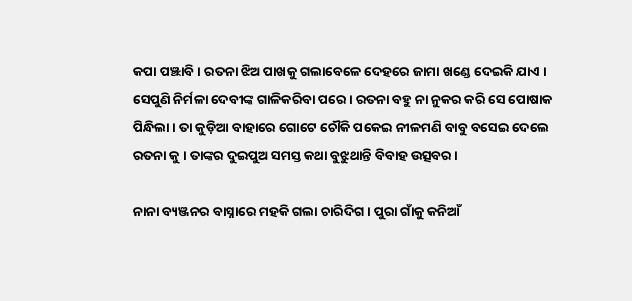କପା ପଞ୍ଝାବି । ରତନା ଝିଅ ପାଖକୁ ଗଲାବେଳେ ଦେହରେ ଜାମା ଖଣ୍ଡେ ଦେଇକି ଯାଏ । ସେପୁଣି ନିର୍ମଳା ଦେବୀଙ୍କ ଗାଳିକରିବା ପରେ । ରତନା ବହୁ ନା ନୁକର କରି ସେ ପୋଷାକ ପିନ୍ଧିଲା । ତା କୁଡ଼ିଆ ବାହାରେ ଗୋଟେ ଚୌକି ପକେଇ ନୀଳମଣି ବାବୁ ବସେଇ ଦେଲେ ରତନା କୁ । ତାଙ୍କର ଦୁଇପୁଅ ସମସ୍ତ କଥା ବୁଝୁଥାନ୍ତି ବିବାହ ଉତ୍ସବର ।

ନାନା ବ୍ୟଞ୍ଜନର ବାସ୍ନାରେ ମହକି ଗଲା ଚାରିଦିଗ । ପୁରା ଗାଁକୁ କନିଆଁ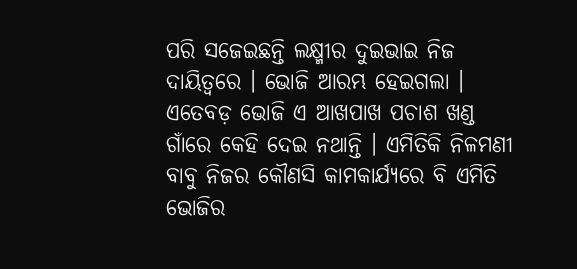ପରି ସଜେଇଛନ୍ତି ଲକ୍ଷ୍ମୀର ଦୁଇଭାଇ ନିଜ ଦାୟିତ୍ୱରେ । ଭୋଜି ଆରମ୍ଭ ହେଇଗଲା । ଏତେବଡ଼ ଭୋଜି ଏ ଆଖପାଖ ପଚାଶ ଖଣ୍ଡ ଗାଁରେ କେହି ଦେଇ ନଥାନ୍ତି । ଏମିତିକି ନିଳମଣୀ ବାବୁ ନିଜର କୌଣସି କାମକାର୍ଯ୍ୟରେ ବି ଏମିତି ଭୋଜିର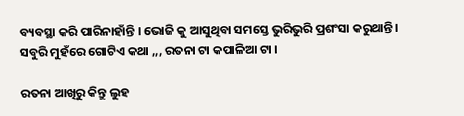ବ୍ୟବସ୍ଥା କରି ପାରିନାହାଁନ୍ତି । ଭୋଜି କୁ ଆସୁଥିବା ସମସ୍ତେ ଭୁରିଭୁରି ପ୍ରଶଂସା କରୁଥାନ୍ତି । ସବୁରି ମୁହଁରେ ଗୋଟିଏ କଥା ,,, ରତନା ଟା କପାଳିଆ ଟା ।

ରତନା ଆଖିରୁ କିନ୍ତୁ ଲୁହ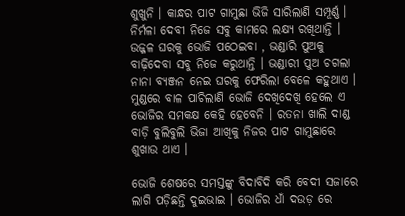ଶୁଖୁନି । କାନ୍ଧର ପାଟ ଗାମୁଛା ଭିଜି ସାରିଲାଣି ସମ୍ପୂର୍ଣ୍ଣ । ନିର୍ମଳା ଦେବୀ ନିଜେ ସବୁ କାମରେ ଲକ୍ଷ୍ୟ ରଖିଥାନ୍ତି । ଉଜ୍ଜଳ ଘରକୁ ଭୋଜି ପଠେଇବା , ଭଣ୍ଡାରି ପୁଅକୁ ବାଢ଼ିଦେବା ସବୁ ନିଜେ କରୁଥାନ୍ତି । ଭଣ୍ଡାରୀ ପୁଅ ଚଗଲା ନାନା ବ୍ୟଞ୍ଜନ ନେଇ ଘରକୁ ଫେରିଲା ବେଳେ କହୁଥାଏ । ମୁଣ୍ଡରେ ବାଳ ପାଚିଲାଣି ଭୋଜି ଦେଖିଦେଖି ହେଲେ ଏ ଭୋଜିର ସମକକ୍ଷ କେହି ହେବେନି । ରତନା ଖାଲି ଦାଣ୍ଡ ବାଡ଼ି ବୁଲିବୁଲି ଭିଜା ଆଖିକୁ ନିଜର ପାଟ ଗାମୁଛାରେ ଶୁଖାଉ ଥାଏ ।

ଭୋଜି ଶେଷରେ ସମସ୍ତଙ୍କୁ ବିଦାବିଦି କରି ବେଦୀ ସଜାରେ ଲାଗି ପଡ଼ିଛନ୍ତି ଦୁଇଭାଇ । ଭୋଜିର ଧାଁ ଦଉଡ଼ ରେ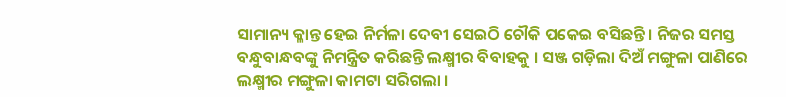ସାମାନ୍ୟ କ୍ଳାନ୍ତ ହେଇ ନିର୍ମଳା ଦେବୀ ସେଇଠି ଚୌକି ପକେଇ ବସିଛନ୍ତି । ନିଜର ସମସ୍ତ ବନ୍ଧୁବାନ୍ଧବଙ୍କୁ ନିମନ୍ତ୍ରିତ କରିଛନ୍ତି ଲକ୍ଷ୍ମୀର ବିବାହକୁ । ସଞ୍ଜ ଗଡ଼ିଲା ଦିଅଁ ମଙ୍ଗୁଳା ପାଣିରେ ଲକ୍ଷ୍ମୀର ମଙ୍ଗୁଳା କାମଟା ସରିଗଲା ।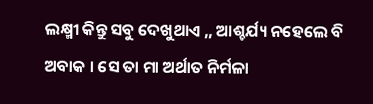ଲକ୍ଷ୍ମୀ କିନ୍ତୁ ସବୁ ଦେଖୁଥାଏ ,, ଆଶ୍ଚର୍ଯ୍ୟ ନହେଲେ ବି ଅବାକ । ସେ ତା ମା ଅର୍ଥାତ ନିର୍ମଳା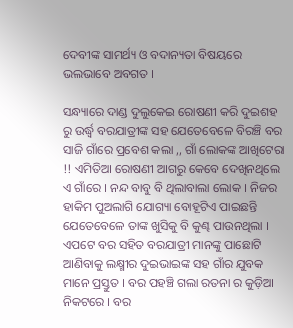ଦେବୀଙ୍କ ସାମର୍ଥ୍ୟ ଓ ବଦାନ୍ୟତା ବିଷୟରେ ଭଲଭାବେ ଅବଗତ ।

ସନ୍ଧ୍ୟାରେ ଦାଣ୍ଡ ଦୁଲୁକେଇ ରୋଷଣୀ କରି ଦୁଇଶହ ରୁ ଉର୍ଦ୍ଧ୍ବ ବରଯାତ୍ରୀଙ୍କ ସହ ଯେତେବେଳେ ବିରଞ୍ଚି ବର ସାଜି ଗାଁରେ ପ୍ରବେଶ କଲା ,, ଗାଁ ଲୋକଙ୍କ ଆଖିଟେରା !! ଏମିତିଆ ରୋଷଣୀ ଆଗରୁ କେବେ ଦେଖିନଥିଲେ ଏ ଗାଁରେ । ନନ୍ଦ ବାବୁ ବି ଥିଲାବାଲା ଲୋକ । ନିଜର ହାକିମ ପୁଅଲାଗି ଯୋଗ୍ୟା ବୋହୂଟିଏ ପାଇଛନ୍ତି ଯେତେବେଳେ ତାଙ୍କ ଖୁସିକୁ ବି କୁଣ୍ଢ ପାଉନଥିଲା । ଏପଟେ ବର ସହିତ ବରଯାତ୍ରୀ ମାନଙ୍କୁ ପାଛୋଟି ଆଣିବାକୁ ଲକ୍ଷ୍ମୀର ଦୁଇଭାଇଙ୍କ ସହ ଗାଁର ଯୁବକ ମାନେ ପ୍ରସ୍ତୁତ । ବର ପହଞ୍ଚି ଗଲା ରତନା ର କୁଡ଼ିଆ ନିକଟରେ । ବର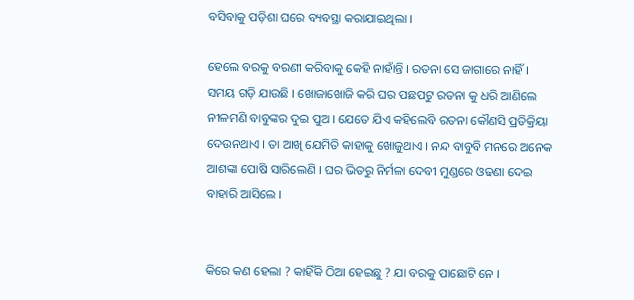ବସିବାକୁ ପଡ଼ିଶା ଘରେ ବ୍ୟବସ୍ଥା କରାଯାଇଥିଲା ।

ହେଲେ ବରକୁ ବରଣୀ କରିବାକୁ କେହି ନାହାଁନ୍ତି । ରତନା ସେ ଜାଗାରେ ନାହିଁ । ସମୟ ଗଡ଼ି ଯାଉଛି । ଖୋଜାଖୋଜି କରି ଘର ପଛପଟୁ ରତନା କୁ ଧରି ଆଣିଲେ ନୀଳମଣି ବାବୁଙ୍କର ଦୁଇ ପୁଅ । ଯେତେ ଯିଏ କହିଲେବି ରତନା କୌଣସି ପ୍ରତିକ୍ରିୟା ଦେଉନଥାଏ । ତା ଆଖି ଯେମିତି କାହାକୁ ଖୋଜୁଥାଏ । ନନ୍ଦ ବାବୁବି ମନରେ ଅନେକ ଆଶଙ୍କା ପୋଷି ସାରିଲେଣି । ଘର ଭିତରୁ ନିର୍ମଳା ଦେବୀ ମୁଣ୍ଡରେ ଓଢଣା ଦେଇ ବାହାରି ଆସିଲେ ।


କିରେ କଣ ହେଲା ? କାହିଁକି ଠିଆ ହେଇଛୁ ? ଯା ବରକୁ ପାଛୋଟି ନେ ।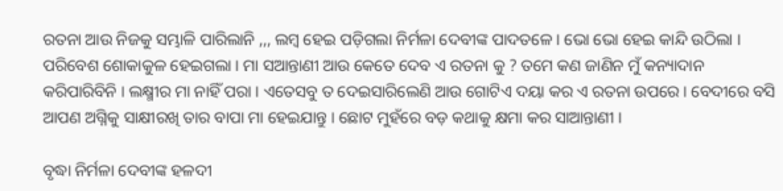ରତନା ଆଉ ନିଜକୁ ସମ୍ଭାଳି ପାରିଲାନି ,,, ଲମ୍ବ ହେଇ ପଡ଼ିଗଲା ନିର୍ମଳା ଦେବୀଙ୍କ ପାଦତଳେ । ଭୋ ଭୋ ହେଇ କାନ୍ଦି ଉଠିଲା । ପରିବେଶ ଶୋକାକୁଳ ହେଇଗଲା । ମା ସଆନ୍ତାଣୀ ଆଉ କେତେ ଦେବ ଏ ରତନା କୁ ? ତମେ କଣ ଜାଣିନ ମୁଁ କନ୍ୟାଦାନ କରିପାରିବିନି । ଲକ୍ଷ୍ମୀର ମା ନାହିଁ ପରା । ଏତେସବୁ ତ ଦେଇସାରିଲେଣି ଆଉ ଗୋଟିଏ ଦୟା କର ଏ ରତନା ଉପରେ । ବେଦୀରେ ବସି ଆପଣ ଅଗ୍ନିକୁ ସାକ୍ଷୀରଖି ତାର ବାପା ମା ହେଇଯାନ୍ତୁ । ଛୋଟ ମୁହଁରେ ବଡ଼ କଥାକୁ କ୍ଷମା କର ସାଆନ୍ତାଣୀ ।

ବୃଦ୍ଧା ନିର୍ମଳା ଦେବୀଙ୍କ ହଳଦୀ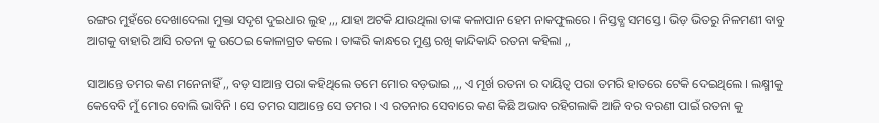ରଙ୍ଗର ମୁହଁରେ ଦେଖାଦେଲା ମୁକ୍ତା ସଦୃଶ ଦୁଇଧାର ଲୁହ ,,, ଯାହା ଅଟକି ଯାଉଥିଲା ତାଙ୍କ କଳାପାନ ହେମ ନାକଫୁଲରେ । ନିସ୍ତବ୍ଧ ସମସ୍ତେ । ଭିଡ଼ ଭିତରୁ ନିଳମଣୀ ବାବୁ ଆଗକୁ ବାହାରି ଆସି ରତନା କୁ ଉଠେଇ କୋଳାଗ୍ରତ କଲେ । ତାଙ୍କରି କାନ୍ଧରେ ମୁଣ୍ଡ ରଖି କାନ୍ଦିକାନ୍ଦି ରତନା କହିଲା ,,

ସାଆନ୍ତେ ତମର କଣ ମନେନାହିଁ ,, ବଡ଼ ସାଆନ୍ତ ପରା କହିଥିଲେ ତମେ ମୋର ବଡ଼ଭାଇ ,,, ଏ ମୂର୍ଖ ରତନା ର ଦାୟିତ୍ୱ ପରା ତମରି ହାତରେ ଟେକି ଦେଇଥିଲେ । ଲକ୍ଷ୍ମୀକୁ କେବେବି ମୁଁ ମୋର ବୋଲି ଭାବିନି । ସେ ତମର ସାଆନ୍ତେ ସେ ତମର । ଏ ରତନାର ସେବାରେ କଣ କିଛି ଅଭାବ ରହିଗଲାକି ଆଜି ବର ବରଣୀ ପାଇଁ ରତନା କୁ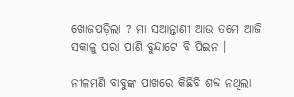ଖୋଜପଡ଼ିଲା ? ମା ସଆନ୍ତାଣୀ ଆଉ ତମେ ଆଜି ସକାଳୁ ପରା ପାଣି ବୁନ୍ଦାଟେ ବି ପିଇନ ।

ନୀଳମଣି ବାବୁଙ୍କ ପାଖରେ କିଛିବି ଶବ୍ଦ ନଥିଲା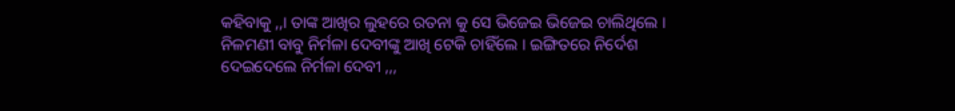କହିବାକୁ ,,। ତାଙ୍କ ଆଖିର ଲୁହରେ ରତନା କୁ ସେ ଭିଜେଇ ଭିଜେଇ ଚାଲିଥିଲେ । ନିଳମଣୀ ବାବୁ ନିର୍ମଳା ଦେବୀଙ୍କୁ ଆଖି ଟେକି ଚାହିଁଲେ । ଇଙ୍ଗିତରେ ନିର୍ଦେଶ ଦେଇଦେଲେ ନିର୍ମଳା ଦେବୀ ,,,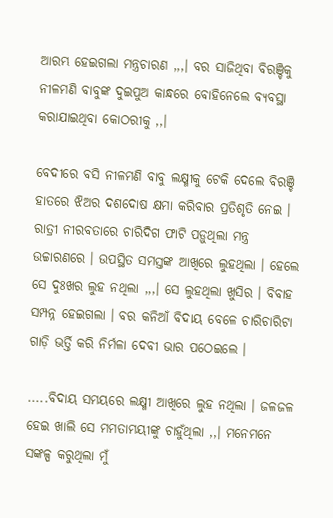ଆରମ୍ଭ ହେଇଗଲା ମନ୍ତ୍ରଚାରଣ ,,,। ବର ସାଜିଥିବା ବିରଞ୍ଚିକୁ ନୀଳମଣି ବାବୁଙ୍କ ଦୁଇପୁଅ କାନ୍ଧରେ ବୋହିନେଲେ ବ୍ୟବସ୍ଥା କରାଯାଇଥିବା କୋଠରୀକୁ ,,।

ବେଦୀରେ ବସି ନୀଳମଣି ବାବୁ ଲକ୍ଷ୍ମୀକୁ ଟେକି ଦେଲେ ବିରଞ୍ଚି ହାତରେ ଝିଅର ଦଶଦୋଷ କ୍ଷମା କରିବାର ପ୍ରତିଶୃତି ନେଇ । ରାତ୍ରୀ ନୀରବତାରେ ଚାରିଦିଗ ଫାଟି ପଡ଼ୁଥିଲା ମନ୍ତ୍ର ଉଚ୍ଚାରଣରେ । ଉପସ୍ଥିତ ସମସ୍ତଙ୍କ ଆଖିରେ ଲୁହଥିଲା । ହେଲେ ସେ ଦୁଃଖର ଲୁହ ନଥିଲା ,,,। ସେ ଲୁହଥିଲା ଖୁସିର । ବିବାହ ସମ୍ପନ୍ନ ହେଇଗଲା । ବର କନିଆଁ ବିଦାୟ ବେଳେ ଚାରିଚାରିଟା ଗାଡ଼ି ଭର୍ତ୍ତି କରି ନିର୍ମଳା ଦେବୀ ଭାର ପଠେଇଲେ ।

.....ବିଦାୟ ସମୟରେ ଲକ୍ଷ୍ମୀ ଆଖିରେ ଲୁହ ନଥିଲା । ଜଳଜଳ ହେଇ ଖାଲି ସେ ମମତାମୟୀଙ୍କୁ ଚାହୁଁଥିଲା ,,। ମନେମନେ ସଙ୍କଳ୍ପ କରୁଥିଲା ମୁଁ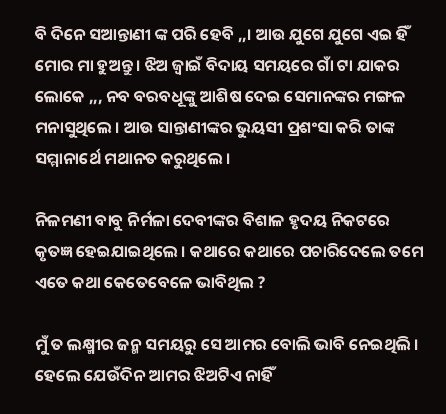ବି ଦିନେ ସଆନ୍ତାଣୀ ଙ୍କ ପରି ହେବି ,,। ଆଉ ଯୁଗେ ଯୁଗେ ଏଇ ହିଁ ମୋର ମା ହୁଅନ୍ତୁ । ଝିଅ ଜ୍ୱାଇଁ ବିଦାୟ ସମୟରେ ଗାଁ ଟା ଯାକର ଲୋକେ ,,, ନବ ବରବଧୂଙ୍କୁ ଆଶିଷ ଦେଇ ସେମାନଙ୍କର ମଙ୍ଗଳ ମନାସୁଥିଲେ । ଆଉ ସାନ୍ତାଣୀଙ୍କର ଭୁୟସୀ ପ୍ରଶଂସା କରି ତାଙ୍କ ସମ୍ମାନାର୍ଥେ ମଥାନତ କରୁଥିଲେ ।

ନିଳମଣୀ ବାବୁ ନିର୍ମଳା ଦେବୀଙ୍କର ବିଶାଳ ହୃଦୟ ନିକଟରେ କୃତଜ୍ଞ ହେଇଯାଇଥିଲେ । କଥାରେ କଥାରେ ପଚାରିଦେଲେ ତମେ ଏତେ କଥା କେତେବେଳେ ଭାବିଥିଲ ?

ମୁଁ ତ ଲକ୍ଷ୍ମୀର ଜନ୍ମ ସମୟରୁ ସେ ଆମର ବୋଲି ଭାବି ନେଇଥିଲି । ହେଲେ ଯେଉଁଦିନ ଆମର ଝିଅଟିଏ ନାହିଁ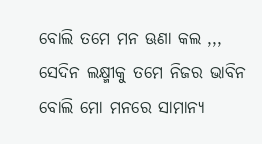ବୋଲି ତମେ ମନ ଊଣା କଲ ,,, ସେଦିନ ଲକ୍ଷ୍ମୀକୁ ତମେ ନିଜର ଭାବିନ ବୋଲି ମୋ ମନରେ ସାମାନ୍ୟ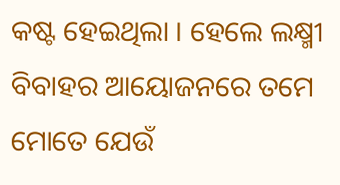କଷ୍ଟ ହେଇଥିଲା । ହେଲେ ଲକ୍ଷ୍ମୀ ବିବାହର ଆୟୋଜନରେ ତମେ ମୋତେ ଯେଉଁ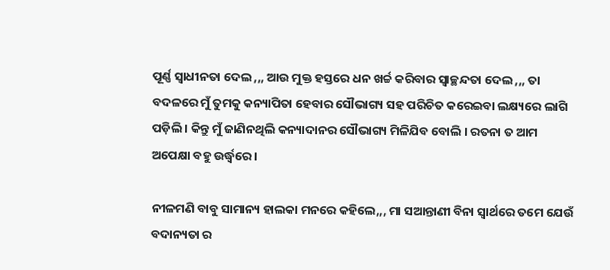ପୂର୍ଣ୍ଣ ସ୍ୱାଧୀନତା ଦେଲ ,,, ଆଉ ମୁକ୍ତ ହସ୍ତରେ ଧନ ଖର୍ଚ୍ଚ କରିବାର ସ୍ୱାଚ୍ଛନ୍ଦତା ଦେଲ ,,, ତା ବଦଳରେ ମୁଁ ତୁମକୁ କନ୍ୟାପିତା ହେବାର ସୌଭାଗ୍ୟ ସହ ପରିଚିତ କରେଇବା ଲକ୍ଷ୍ୟରେ ଲାଗି ପଡ଼ିଲି । କିନ୍ତୁ ମୁଁ ଜାଣିନଥିଲି କନ୍ୟାଦାନର ସୌଭାଗ୍ୟ ମିଳିଯିବ ବୋଲି । ରତନା ତ ଆମ ଅପେକ୍ଷା ବହୁ ଉର୍ଦ୍ଧ୍ବରେ ।

ନୀଳମଣି ବାବୁ ସାମାନ୍ୟ ହାଲକା ମନରେ କହିଲେ,,, ମା ସଆନ୍ତାଣୀ ବିନା ସ୍ୱାର୍ଥରେ ତମେ ଯେଉଁ ବଦାନ୍ୟତା ର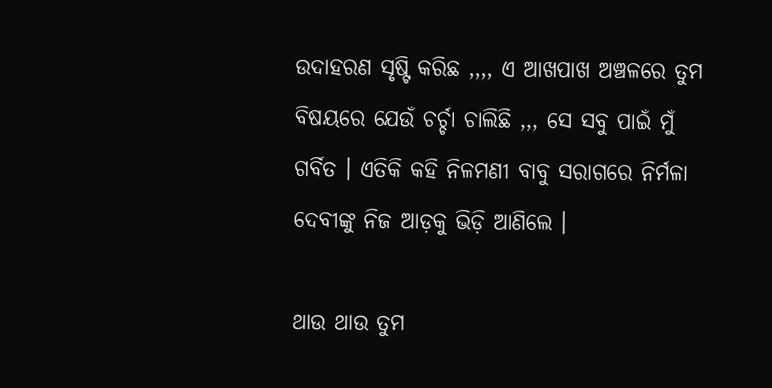ଉଦାହରଣ ସୃଷ୍ଟି କରିଛ ,,,, ଏ ଆଖପାଖ ଅଞ୍ଚଳରେ ତୁମ ବିଷୟରେ ଯେଉଁ ଚର୍ଚ୍ଚା ଚାଲିଛି ,,, ସେ ସବୁ ପାଇଁ ମୁଁ ଗର୍ବିତ । ଏତିକି କହି ନିଳମଣୀ ବାବୁ ସରାଗରେ ନିର୍ମଳା ଦେବୀଙ୍କୁ ନିଜ ଆଡ଼କୁ ଭିଡ଼ି ଆଣିଲେ ।

ଥାଉ ଥାଉ ତୁମ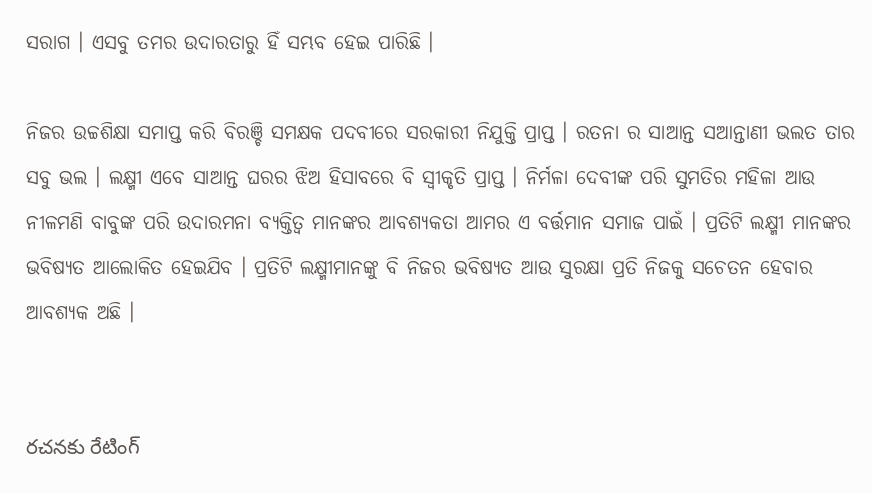ସରାଗ । ଏସବୁ ତମର ଉଦାରତାରୁ ହିଁ ସମ୍ଭବ ହେଇ ପାରିଛି ।

ନିଜର ଉଚ୍ଚଶିକ୍ଷା ସମାପ୍ତ କରି ବିରଞ୍ଚି ସମକ୍ଷକ ପଦବୀରେ ସରକାରୀ ନିଯୁକ୍ତି ପ୍ରାପ୍ତ । ରତନା ର ସାଆନ୍ତ ସଆନ୍ତାଣୀ ଭଲତ ତାର ସବୁ ଭଲ । ଲକ୍ଷ୍ମୀ ଏବେ ସାଆନ୍ତ ଘରର ଝିଅ ହିସାବରେ ବି ସ୍ୱୀକୃତି ପ୍ରାପ୍ତ । ନିର୍ମଳା ଦେବୀଙ୍କ ପରି ସୁମତିର ମହିଳା ଆଉ ନୀଳମଣି ବାବୁଙ୍କ ପରି ଉଦାରମନା ବ୍ୟକ୍ତିତ୍ୱ ମାନଙ୍କର ଆବଶ୍ୟକତା ଆମର ଏ ବର୍ତ୍ତମାନ ସମାଜ ପାଇଁ । ପ୍ରତିଟି ଲକ୍ଷ୍ମୀ ମାନଙ୍କର ଭବିଷ୍ୟତ ଆଲୋକିତ ହେଇଯିବ । ପ୍ରତିଟି ଲକ୍ଷ୍ମୀମାନଙ୍କୁ ବି ନିଜର ଭବିଷ୍ୟତ ଆଉ ସୁରକ୍ଷା ପ୍ରତି ନିଜକୁ ସଚେତନ ହେବାର ଆବଶ୍ୟକ ଅଛି ।


రచనకు రేటింగ్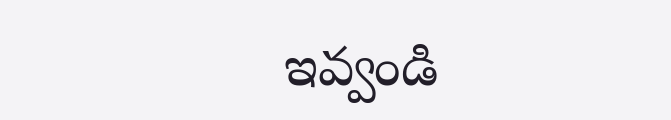ఇవ్వండి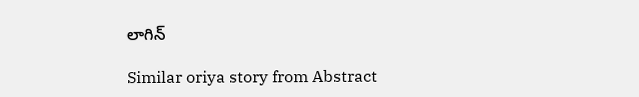లాగిన్

Similar oriya story from Abstract